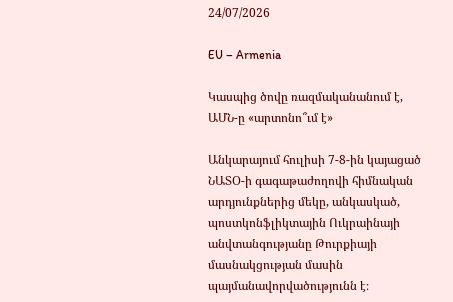24/07/2026

EU – Armenia

Կասպից ծովը ռազմականանում է, ԱՄՆ-ը «արտոնո՞ւմ է»

Անկարայում հուլիսի 7-8-ին կայացած ՆԱՏՕ-ի գագաթաժողովի հիմնական արդյունքներից մեկը, անկասկած, պոստկոնֆլիկտային Ուկրաինայի անվտանգությանը Թուրքիայի մասնակցության մասին պայմանավորվածությունն է։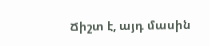Ճիշտ է, այդ մասին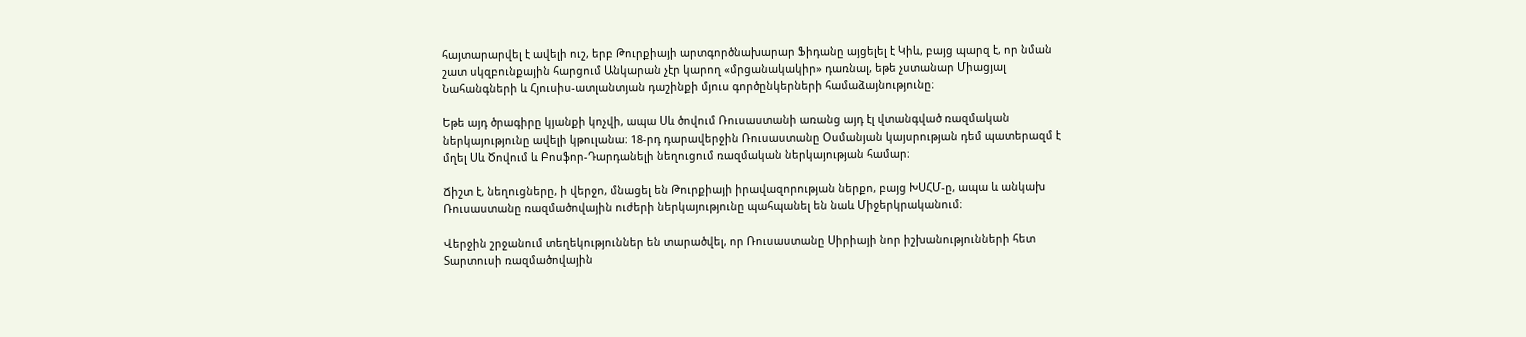հայտարարվել է ավելի ուշ, երբ Թուրքիայի արտգործնախարար Ֆիդանը այցելել է Կիև, բայց պարզ է, որ նման շատ սկզբունքային հարցում Անկարան չէր կարող «մրցանակակիր» դառնալ, եթե չստանար Միացյալ Նահանգների և Հյուսիս-ատլանտյան դաշինքի մյուս գործընկերների համաձայնությունը։

Եթե այդ ծրագիրը կյանքի կոչվի, ապա Սև ծովում Ռուսաստանի առանց այդ էլ վտանգված ռազմական ներկայությունը ավելի կթուլանա։ 18-րդ դարավերջին Ռուսաստանը Օսմանյան կայսրության դեմ պատերազմ է մղել Սև Ծովում և Բոսֆոր-Դարդանելի նեղուցում ռազմական ներկայության համար։

Ճիշտ է, նեղուցները, ի վերջո, մնացել են Թուրքիայի իրավազորության ներքո, բայց ԽՍՀՄ-ը, ապա և անկախ Ռուսաստանը ռազմածովային ուժերի ներկայությունը պահպանել են նաև Միջերկրականում։

Վերջին շրջանում տեղեկություններ են տարածվել, որ Ռուսաստանը Սիրիայի նոր իշխանությունների հետ Տարտուսի ռազմածովային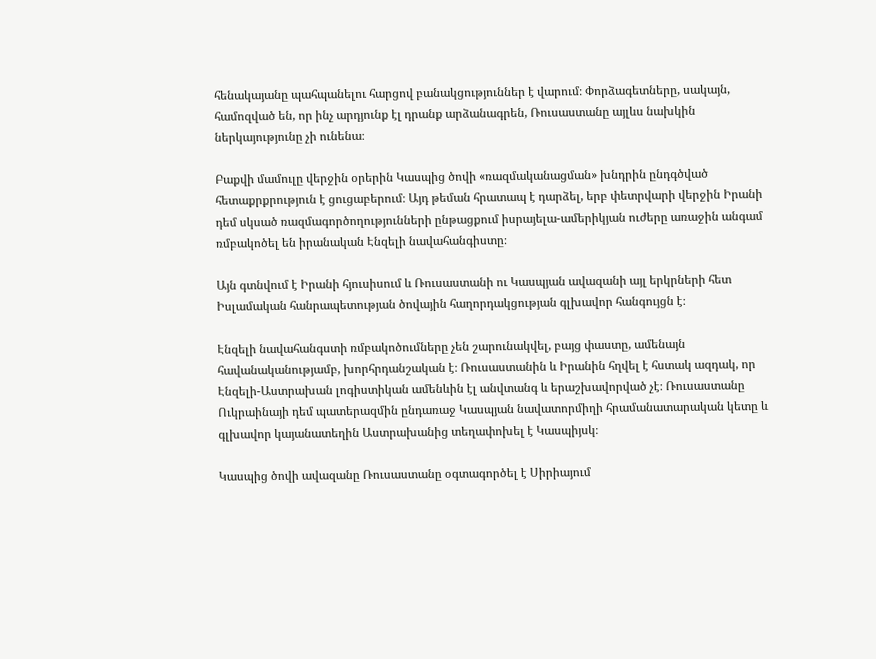հենակայանը պահպանելու հարցով բանակցություններ է վարում։ Փորձագետները, սակայն, համոզված են, որ ինչ արդյունք էլ դրանք արձանագրեն, Ռուսաստանը այլևս նախկին ներկայությունը չի ունենա։

Բաքվի մամուլը վերջին օրերին Կասպից ծովի «ռազմականացման» խնդրին ընդգծված հետաքրքրություն է ցուցաբերում։ Այդ թեման հրատապ է դարձել, երբ փետրվարի վերջին Իրանի դեմ սկսած ռազմագործողությունների ընթացքում իսրայելա-ամերիկյան ուժերը առաջին անգամ ռմբակոծել են իրանական Էնզելի նավահանգիստը։

Այն գտնվում է Իրանի հյուսիսում և Ռուսաստանի ու Կասպյան ավազանի այլ երկրների հետ Իսլամական հանրապետության ծովային հաղորդակցության գլխավոր հանգույցն է։

Էնզելի նավահանգստի ռմբակոծումները չեն շարունակվել, բայց փաստը, ամենայն հավանականությամբ, խորհրդանշական է։ Ռուսաստանին և Իրանին հղվել է հստակ ազդակ, որ Էնզելի-Աստրախան լոգիստիկան ամենևին էլ անվտանգ և երաշխավորված չէ։ Ռուսաստանը Ուկրաինայի դեմ պատերազմին ընդառաջ Կասպյան նավատորմիղի հրամանատարական կետը և գլխավոր կայանատեղին Աստրախանից տեղափոխել է Կասպիյսկ։

Կասպից ծովի ավազանը Ռուսաստանը օգտագործել է Սիրիայում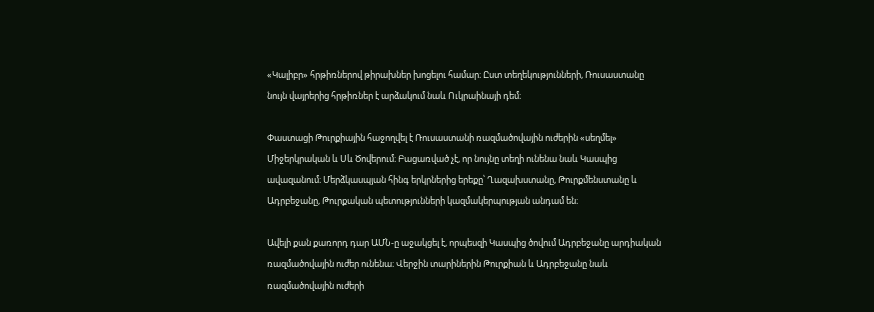«Կալիբր» հրթիռներով թիրախներ խոցելու համար։ Ըստ տեղեկությունների, Ռուսաստանը նույն վայրերից հրթիռներ է արձակում նաև Ուկրաինայի դեմ։

Փաստացի Թուրքիային հաջողվել է Ռուսաստանի ռազմածովային ուժերին «սեղմել» Միջերկրական և Սև Ծովերում։ Բացառված չէ, որ նույնը տեղի ունենա նաև Կասպից ավազանում։ Մերձկասպյան հինգ երկրներից երեքը՝ Ղազախստանը, Թուրքմենստանը և Ադրբեջանը, Թուրքական պետությունների կազմակերպության անդամ են։

Ավելի քան քառորդ դար ԱՄՆ-ը աջակցել է, որպեսզի Կասպից ծովում Ադրբեջանը արդիական ռազմածովային ուժեր ունենա։ Վերջին տարիներին Թուրքիան և Ադրբեջանը նաև ռազմածովային ուժերի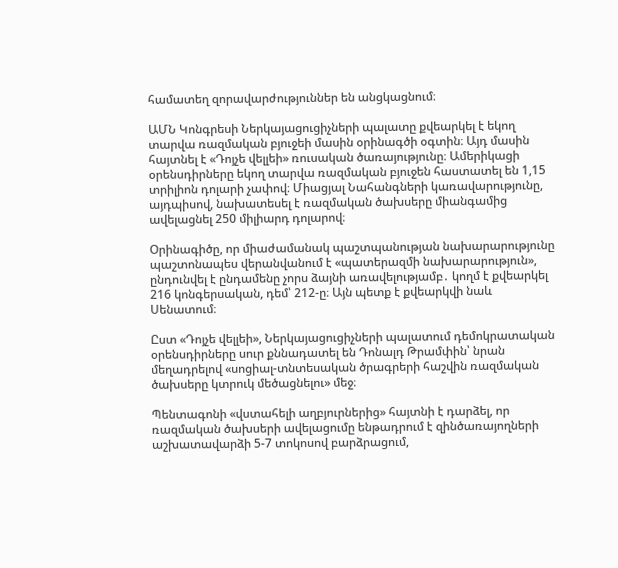համատեղ զորավարժություններ են անցկացնում։

ԱՄՆ Կոնգրեսի Ներկայացուցիչների պալատը քվեարկել է եկող տարվա ռազմական բյուջեի մասին օրինագծի օգտին։ Այդ մասին հայտնել է «Դոյչե վելլեի» ռուսական ծառայությունը։ Ամերիկացի օրենսդիրները եկող տարվա ռազմական բյուջեն հաստատել են 1,15 տրիլիոն դոլարի չափով։ Միացյալ Նահանգների կառավարությունը, այդպիսով, նախատեսել է ռազմական ծախսերը միանգամից ավելացնել 250 միլիարդ դոլարով։

Օրինագիծը, որ միաժամանակ պաշտպանության նախարարությունը պաշտոնապես վերանվանում է «պատերազմի նախարարություն», ընդունվել է ընդամենը չորս ձայնի առավելությամբ․ կողմ է քվեարկել 216 կոնգերսական, դեմ՝ 212-ը։ Այն պետք է քվեարկվի նաև Սենատում։

Ըստ «Դոյչե վելլեի», Ներկայացուցիչների պալատում դեմոկրատական օրենսդիրները սուր քննադատել են Դոնալդ Թրամփին՝ նրան մեղադրելով «սոցիալ-տնտեսական ծրագրերի հաշվին ռազմական ծախսերը կտրուկ մեծացնելու» մեջ։

Պենտագոնի «վստահելի աղբյուրներից» հայտնի է դարձել, որ ռազմական ծախսերի ավելացումը ենթադրում է զինծառայողների աշխատավարձի 5-7 տոկոսով բարձրացում,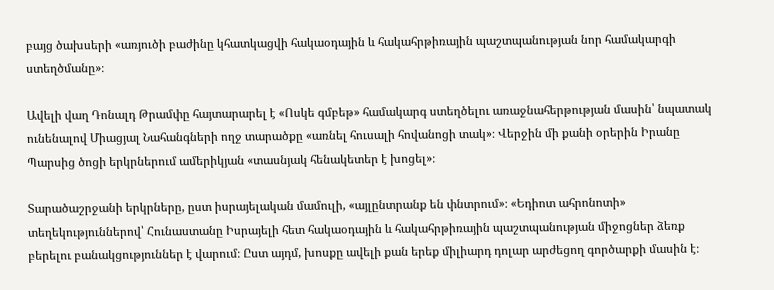բայց ծախսերի «առյուծի բաժինը կհատկացվի հակաօդային և հակահրթիռային պաշտպանության նոր համակարգի ստեղծմանը»։

Ավելի վաղ Դոնալդ Թրամփը հայտարարել է «Ոսկե գմբեթ» համակարգ ստեղծելու առաջնահերթության մասին՝ նպատակ ունենալով Միացյալ Նահանգների ողջ տարածքը «առնել հուսալի հովանոցի տակ»։ Վերջին մի քանի օրերին Իրանը Պարսից ծոցի երկրներում ամերիկյան «տասնյակ հենակետեր է խոցել»։

Տարածաշրջանի երկրները, ըստ իսրայելական մամուլի, «այլընտրանք են փնտրում»։ «Եդիոտ ահրոնոտի» տեղեկություններով՝ Հունաստանը Իսրայելի հետ հակաօդային և հակահրթիռային պաշտպանության միջոցներ ձեռք բերելու բանակցություններ է վարում։ Ըստ այդմ, խոսքը ավելի քան երեք միլիարդ դոլար արժեցող գործարքի մասին է։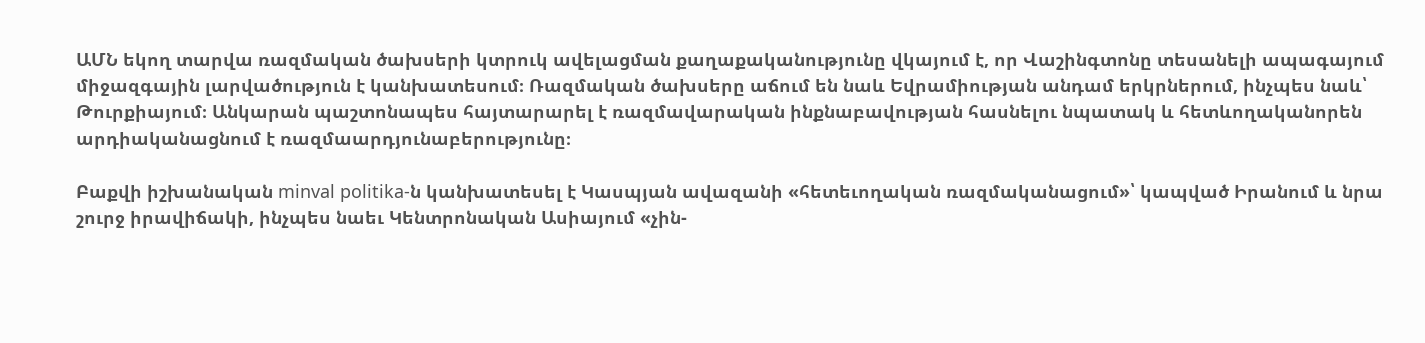ԱՄՆ եկող տարվա ռազմական ծախսերի կտրուկ ավելացման քաղաքականությունը վկայում է, որ Վաշինգտոնը տեսանելի ապագայում միջազգային լարվածություն է կանխատեսում։ Ռազմական ծախսերը աճում են նաև Եվրամիության անդամ երկրներում, ինչպես նաև՝ Թուրքիայում։ Անկարան պաշտոնապես հայտարարել է ռազմավարական ինքնաբավության հասնելու նպատակ և հետևողականորեն արդիականացնում է ռազմաարդյունաբերությունը։

Բաքվի իշխանական minval politika-ն կանխատեսել է Կասպյան ավազանի «հետեւողական ռազմականացում»՝ կապված Իրանում և նրա շուրջ իրավիճակի, ինչպես նաեւ Կենտրոնական Ասիայում «չին-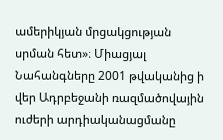ամերիկյան մրցակցության սրման հետ»։ Միացյալ Նահանգները 2001 թվականից ի վեր Ադրբեջանի ռազմածովային ուժերի արդիականացմանը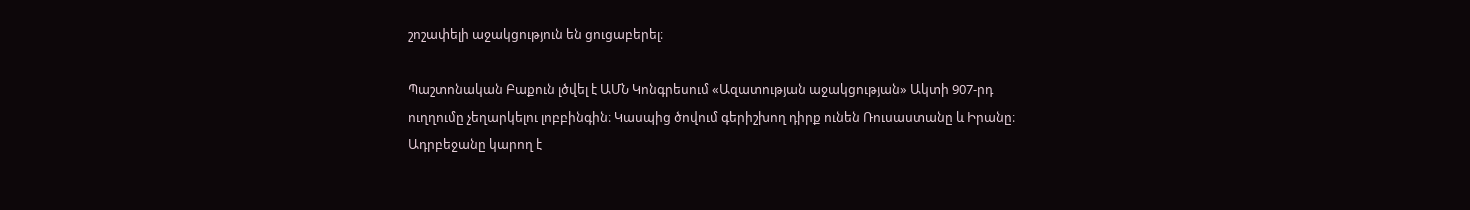շոշափելի աջակցություն են ցուցաբերել։

Պաշտոնական Բաքուն լծվել է ԱՄՆ Կոնգրեսում «Ազատության աջակցության» Ակտի 907-րդ ուղղումը չեղարկելու լոբբինգին։ Կասպից ծովում գերիշխող դիրք ունեն Ռուսաստանը և Իրանը։ Ադրբեջանը կարող է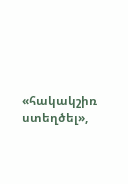«հակակշիռ ստեղծել»,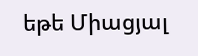եթե Միացյալ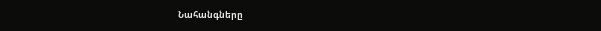Նահանգները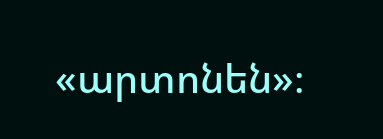«արտոնեն»։